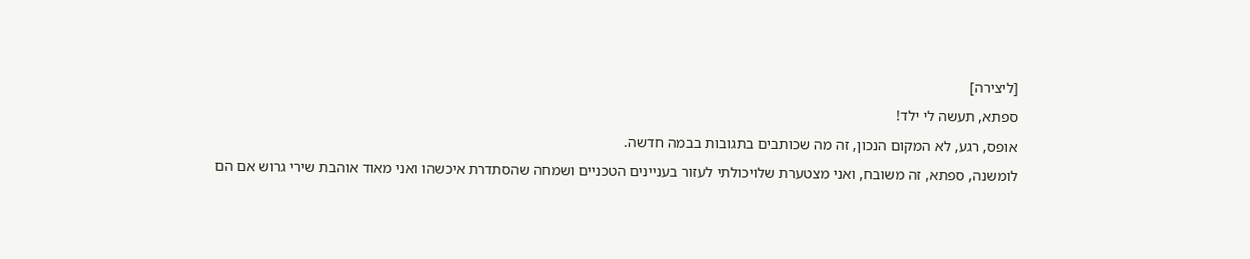[ליצירה]
ספתא, תעשה לי ילד!
אופס, רגע, לא המקום הנכון, זה מה שכותבים בתגובות בבמה חדשה.
לומשנה, ספתא, זה משובח, ואני מצטערת שלויכולתי לעזור בעניינים הטכניים ושמחה שהסתדרת איכשהו ואני מאוד אוהבת שירי גרוש אם הם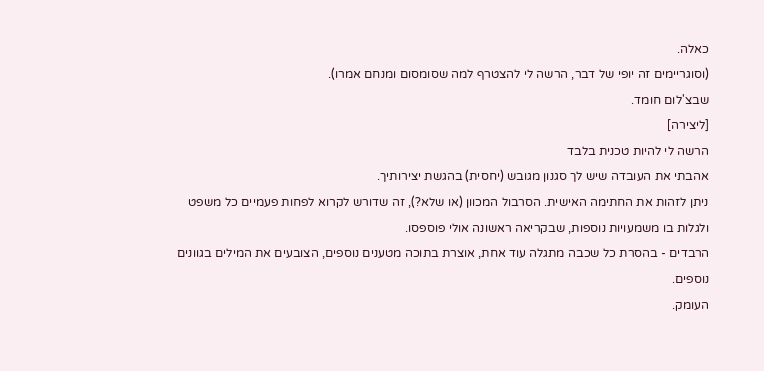כאלה.
(וסוגריימים זה יופי של דבר, הרשה לי להצטרף למה שסומסום ומנחם אמרו).
שבצ'לום חומד.
[ליצירה]
הרשה לי להיות טכנית בלבד
אהבתי את העובדה שיש לך סגנון מגובש (יחסית) בהגשת יצירותיך.
ניתן לזהות את החתימה האישית. הסרבול המכוון (או שלא?), זה שדורש לקרוא לפחות פעמיים כל משפט ולגלות בו משמעויות נוספות, שבקריאה ראשונה אולי פוספסו.
הרבדים - בהסרת כל שכבה מתגלה עוד אחת, אוצרת בתוכה מטענים נוספים, הצובעים את המילים בגוונים נוספים.
העומק.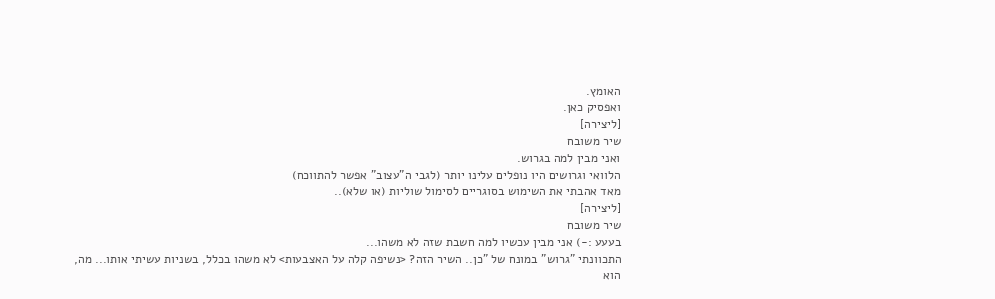האומץ.
ואפסיק כאן.
[ליצירה]
שיר משובח
ואני מבין למה בגרוש.
הלוואי וגרושים היו נופלים עלינו יותר (לגבי ה"עצוב" אפשר להתווכח)
מאד אהבתי את השימוש בסוגריים לסימול שוליות (או שלא)..
[ליצירה]
שיר משובח
בעעע :-) אני מבין עכשיו למה חשבת שזה לא משהו...
התכוונתי "גרוש" במונח של "כן.. השיר הזה? <נשיפה קלה על האצבעות> לא משהו בכלל, בשניות עשיתי אותו... מה, הוא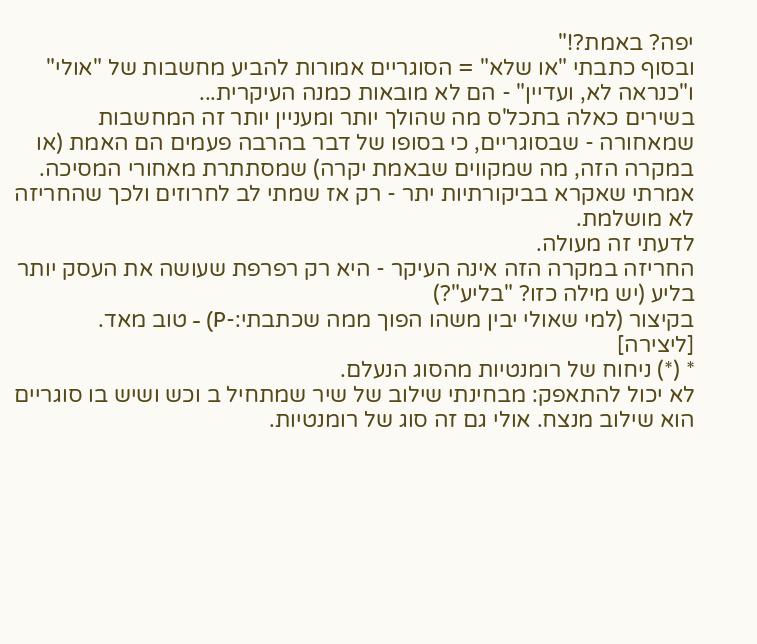יפה? באמת?!"
ובסוף כתבתי "או שלא" = הסוגריים אמורות להביע מחשבות של "אולי" ו"כנראה לא, ועדיין" - הם לא מובאות כמנה העיקרית...
בשירים כאלה בתכל'ס מה שהולך יותר ומעניין יותר זה המחשבות שמאחורה - שבסוגריים, כי בסופו של דבר בהרבה פעמים הם האמת (או במקרה הזה, מה שמקווים שבאמת יקרה) שמסתתרת מאחורי המסיכה.
אמרתי שאקרא בביקורתיות יתר - רק אז שמתי לב לחרוזים ולכך שהחריזה לא מושלמת.
לדעתי זה מעולה.
החריזה במקרה הזה אינה העיקר - היא רק רפרפת שעושה את העסק יותר בליע (יש מילה כזו? "בליע"?)
בקיצור (למי שאולי יבין משהו הפוך ממה שכתבתי:-P) - טוב מאד.
[ליצירה]
* (*) ניחוח של רומנטיות מהסוג הנעלם.
לא יכול להתאפק: מבחינתי שילוב של שיר שמתחיל ב וכש ושיש בו סוגריים הוא שילוב מנצח. אולי גם זה סוג של רומנטיות.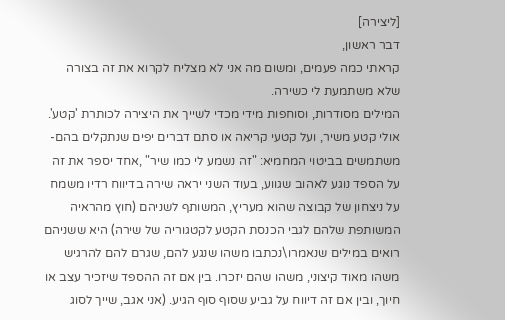[ליצירה]
דבר ראשון,
קראתי כמה פעמים, ומשום מה אני לא מצליח לקרוא את זה בצורה שלא משתמעת לי כשירה.
המילים מסודרות, וסוחפות מידי מכדי לשייך את היצירה לכותרת 'קטע'. אולי קטע משיר, ועל קטעי קריאה או סתם דברים יפים שנתקלים בהם- משתמשים בביטוי המחמיא: "זה נשמע לי כמו שיר" ,אחד יספר את זה על הספד נוגע לאהוב שגווע, בעוד השני יראה שירה בדיווח רדיו משמח על ניצחון של קבוצה שהוא מעריץ, המשותף לשניהם (חוץ מהראיה המשותפת שלהם לגבי הכנסת הקטע לקטגוריה של שירה) היא ששניהם רואים במילים שנאמרו\נכתבו משהו שנגע להם, שגרם להם להרגיש משהו מאוד קיצוני, משהו שהם יזכרו. בין אם זה ההספד שיזכיר עצב או חיוך, ובין אם זה דיווח על גביע שסוף סוף הגיע. (אני אגב, שייך לסוג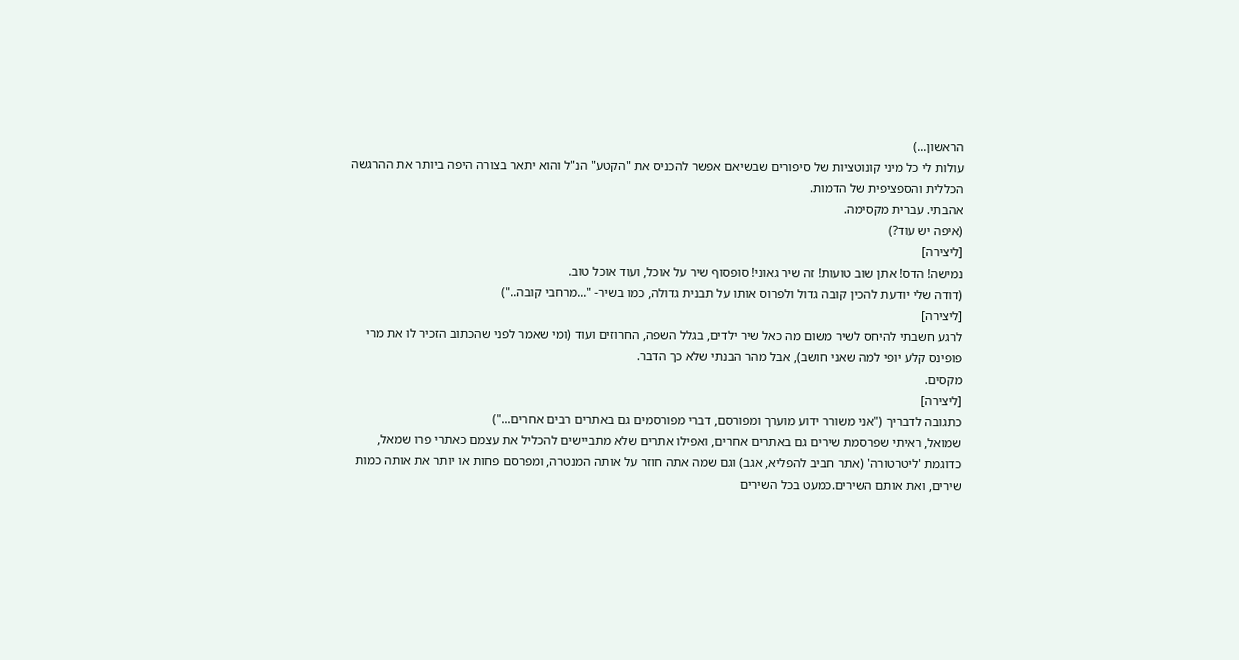הראשון...)
עולות לי כל מיני קונוטציות של סיפורים שבשיאם אפשר להכניס את "הקטע" הנ"ל והוא יתאר בצורה היפה ביותר את ההרגשה הכללית והספציפית של הדמות.
אהבתי. עברית מקסימה.
(איפה יש עוד?)
[ליצירה]
נמישה! הדס! אתן שוב טועות! זה שיר גאוני! סופסוף שיר על אוכל, ועוד אוכל טוב.
(דודה שלי יודעת להכין קובה גדול ולפרוס אותו על תבנית גדולה, כמו בשיר- "...מרחבי קובה..")
[ליצירה]
לרגע חשבתי להיחס לשיר משום מה כאל שיר ילדים, בגלל השפה, החרוזים ועוד (ומי שאמר לפני שהכתוב הזכיר לו את מרי פופינס קלע יופי למה שאני חושב), אבל מהר הבנתי שלא כך הדבר.
מקסים.
[ליצירה]
כתגובה לדבריך ("אני משורר ידוע מוערך ומפורסם, דברי מפורסמים גם באתרים רבים אחרים...")
שמואל, ראיתי שפרסמת שירים גם באתרים אחרים, ואפילו אתרים שלא מתביישים להכליל את עצמם כאתרי פרו שמאל, כדוגמת 'ליטרטורה' (אתר חביב להפליא, אגב) וגם שמה אתה חוזר על אותה המנטרה, ומפרסם פחות או יותר את אותה כמות שירים, ואת אותם השירים.כמעט בכל השירים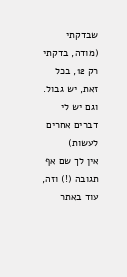שבדקתי (מודה, בדקתי רק 12, בכל זאת, יש גבול. וגם יש לי דברים אחרים לעשות)
אין לך שם אף תגובה (!) וזה, עוד באתר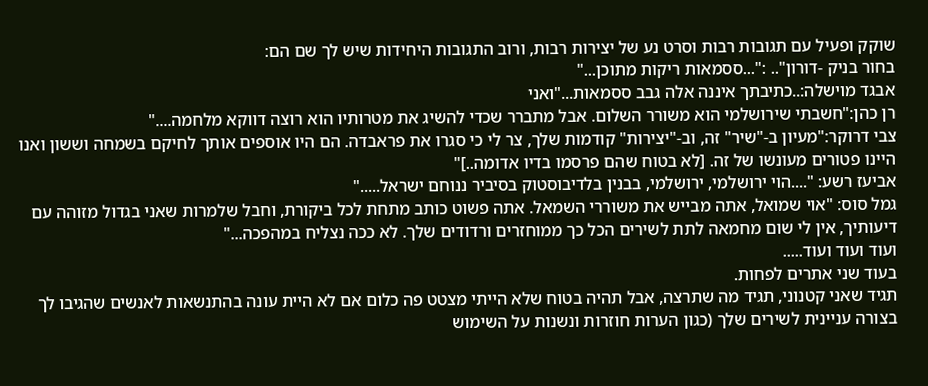שוקק ופעיל עם תגובות רבות וסרט נע של יצירות רבות, ורוב התגובות היחידות שיש לך שם הם:
בחור בניק -דורון".. :"...ססמאות ריקות מתוכן..."
אבגד מוישלה:..כתיבתך איננה אלה גבב ססמאות..."ואני
רן כהן:"חשבתי שירושלמי הוא משורר השלום. אבל מתברר שכדי להשיג את מטרותיו הוא רוצה דווקא מלחמה...."
צבי דרוקר:"מעיון ב-"שיר" זה, וב-"יצירות" קודמות שלך, צר לי כי סגרו את פראבדה. הם היו אוספים אותך לחיקם בשמחה וששון ואנו היינו פטורים מעונשו של זה. [לא בטוח שהם פרסמו בדיו אדומה..]"
אביעז רשע: "....הוי ירושלמי, ירושלמי, בבנין בלדיבוסטוק בסיביר ננוחם ישראל....."
גמל סוס: "אוי שמואל, אתה מבייש את משוררי השמאל. אתה פשוט כותב מתחת לכל ביקורת, וחבל שלמרות שאני בגדול מזוהה עם דיעותיך, אין לי שום מחמאה לתת לשירים הכל כך ממוחזרים ורדודים שלך. לא ככה נצליח במהפכה..."
ועוד ועוד ועוד.....
בעוד שני אתרים לפחות.
תגיד שאני קטנוני, תגיד מה שתרצה, אבל תהיה בטוח שלא הייתי מצטט פה כלום אם לא היית עונה בהתנשאות לאנשים שהגיבו לך בצורה עניינית לשירים שלך (כגון הערות חוזרות ונשנות על השימוש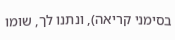בסימני קריאה), ונתנו לך, שומו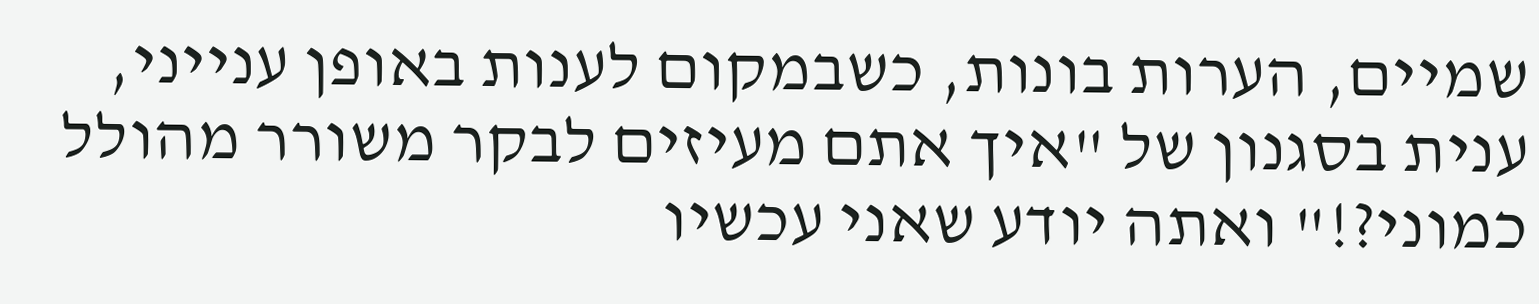שמיים, הערות בונות, כשבמקום לענות באופן ענייני, ענית בסגנון של "איך אתם מעיזים לבקר משורר מהולל כמוני?!" ואתה יודע שאני עכשיו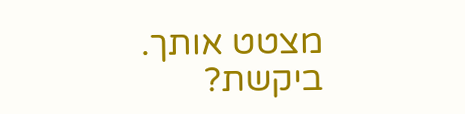מצטט אותך.
ביקשת?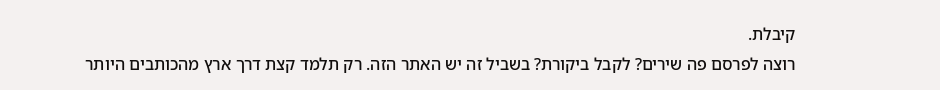קיבלת.
רוצה לפרסם פה שירים? לקבל ביקורת? בשביל זה יש האתר הזה. רק תלמד קצת דרך ארץ מהכותבים היותר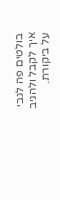בולטים פה לגבי איך לקבל ולהגיב על ביקורת.